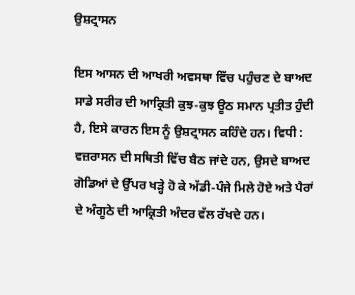ਉਸ਼ਟ੍ਰਾਸਨ

ਇਸ ਆਸਨ ਦੀ ਆਖਰੀ ਅਵਸਥਾ ਵਿੱਚ ਪਹੁੰਚਣ ਦੇ ਬਾਅਦ ਸਾਡੇ ਸਰੀਰ ਦੀ ਆਕ੍ਰਿਤੀ ਕੁਝ-ਕੁਝ ਊਠ ਸਮਾਨ ਪ੍ਰਤੀਤ ਹੁੰਦੀ ਹੈ, ਇਸੇ ਕਾਰਨ ਇਸ ਨੂੰ ਉਸ਼ਟ੍ਰਾਸਨ ਕਹਿੰਦੇ ਹਨ। ਵਿਧੀ : ਵਜ਼ਰਾਸਨ ਦੀ ਸਥਿਤੀ ਵਿੱਚ ਬੈਠ ਜਾਂਦੇ ਹਨ, ਉਸਦੇ ਬਾਅਦ ਗੋਡਿਆਂ ਦੇ ਉੱਪਰ ਖੜ੍ਹੇ ਹੋ ਕੇ ਅੱਡੀ-ਪੰਜੇ ਮਿਲੇ ਹੋਏ ਅਤੇ ਪੈਰਾਂ ਦੇ ਅੰਗੂਠੇ ਦੀ ਆਕ੍ਰਿਤੀ ਅੰਦਰ ਵੱਲ ਰੱਖਦੇ ਹਨ।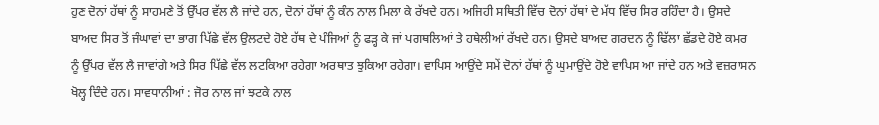ਹੁਣ ਦੋਨਾਂ ਹੱਥਾਂ ਨੂੰ ਸਾਹਮਣੇ ਤੋਂ ਉੱਪਰ ਵੱਲ ਲੈ ਜਾਂਦੇ ਹਨ, ਦੋਨਾਂ ਹੱਥਾਂ ਨੂੰ ਕੰਨ ਨਾਲ ਮਿਲਾ ਕੇ ਰੱਖਦੇ ਹਨ। ਅਜਿਹੀ ਸਥਿਤੀ ਵਿੱਚ ਦੋਨਾਂ ਹੱਥਾਂ ਦੇ ਮੱਧ ਵਿੱਚ ਸਿਰ ਰਹਿੰਦਾ ਹੈ। ਉਸਦੇ ਬਾਅਦ ਸਿਰ ਤੋਂ ਜੰਘਾਵਾਂ ਦਾ ਭਾਗ ਪਿੱਛੇ ਵੱਲ ਉਲਟਦੇ ਹੋਏ ਹੱਥ ਦੇ ਪੰਜਿਆਂ ਨੂੰ ਫੜ੍ਹ ਕੇ ਜਾਂ ਪਗਥਲਿਆਂ ਤੇ ਹਥੇਲੀਆਂ ਰੱਖਦੇ ਹਨ। ਉਸਦੇ ਬਾਅਦ ਗਰਦਨ ਨੂੰ ਢਿੱਲਾ ਛੱਡਦੇ ਹੋਏ ਕਮਰ ਨੂੰ ਉੱਪਰ ਵੱਲ ਲੈ ਜਾਵਾਂਗੇ ਅਤੇ ਸਿਰ ਪਿੱਛੇ ਵੱਲ ਲਟਕਿਆ ਰਹੇਗਾ ਅਰਥਾਤ ਝੁਕਿਆ ਰਹੇਗਾ। ਵਾਪਿਸ ਆਉਂਦੇ ਸਮੇਂ ਦੋਨਾਂ ਹੱਥਾਂ ਨੂੰ ਘੁਮਾਉਂਦੇ ਹੋਏ ਵਾਪਿਸ ਆ ਜਾਂਦੇ ਹਨ ਅਤੇ ਵਜ਼ਰਾਸਨ ਖੋਲ੍ਹ ਦਿੰਦੇ ਹਨ। ਸਾਵਧਾਨੀਆਂ : ਜੋਰ ਨਾਲ ਜਾਂ ਝਟਕੇ ਨਾਲ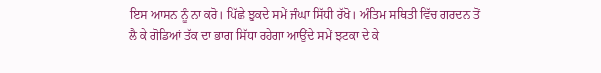ਇਸ ਆਸਨ ਨੂੰ ਨਾ ਕਰੋ। ਪਿੱਛੇ ਝੁਕਦੇ ਸਮੇਂ ਜੰਘਾ ਸਿੱਧੀ ਰੱਖੋ। ਅੰਤਿਮ ਸਥਿਤੀ ਵਿੱਚ ਗਰਦਨ ਤੋਂ ਲੈ ਕੇ ਗੋਡਿਆਂ ਤੱਕ ਦਾ ਭਾਗ ਸਿੱਧਾ ਰਹੇਗਾ ਆਉਂਦੇ ਸਮੇਂ ਝਟਕਾ ਦੇ ਕੇ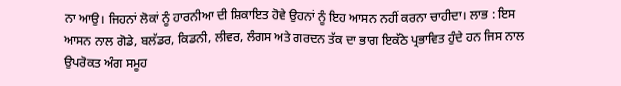ਨਾ ਆਉ। ਜਿਹਨਾਂ ਲੋਕਾਂ ਨੂੰ ਹਾਰਨੀਆ ਦੀ ਸ਼ਿਕਾਇਤ ਹੋਵੇ ਉਹਨਾਂ ਨੂੰ ਇਹ ਆਸਨ ਨਹੀਂ ਕਰਨਾ ਚਾਹੀਦਾ। ਲਾਭ : ਇਸ ਆਸਨ ਨਾਲ ਗੋਡੇ, ਬਲੱਡਰ, ਕਿਡਨੀ, ਲੀਵਰ, ਲੰਗਸ ਅਤੇ ਗਰਦਨ ਤੱਕ ਦਾ ਭਾਗ ਇਕੱਠੇ ਪ੍ਰਭਾਵਿਤ ਹੁੰਦੇ ਹਨ ਜਿਸ ਨਾਲ ਉਪਰੋਕਤ ਅੰਗ ਸਮੂਹ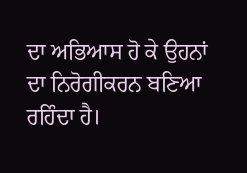ਦਾ ਅਭਿਆਸ ਹੋ ਕੇ ਉਹਨਾਂ ਦਾ ਨਿਰੋਗੀਕਰਨ ਬਣਿਆ ਰਹਿੰਦਾ ਹੈ।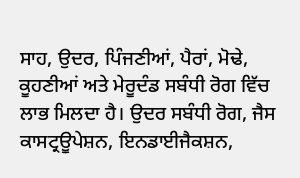ਸਾਹ, ਉਦਰ, ਪਿੰਜਣੀਆਂ, ਪੈਰਾਂ, ਮੋਢੇ, ਕੂਹਣੀਆਂ ਅਤੇ ਮੇਰੂਦੰਡ ਸਬੰਧੀ ਰੋਗ ਵਿੱਚ ਲਾਭ ਮਿਲਦਾ ਹੈ। ਉਦਰ ਸਬੰਧੀ ਰੋਗ, ਜੈਸ ਕਾਸਟ੍ਰਊਪੇਸ਼ਨ, ਇਨਡਾਈਜੈਕਸ਼ਨ,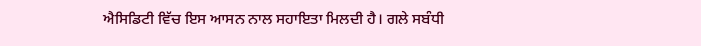ਐਸਿਡਿਟੀ ਵਿੱਚ ਇਸ ਆਸਨ ਨਾਲ ਸਹਾਇਤਾ ਮਿਲਦੀ ਹੈ। ਗਲੇ ਸਬੰਧੀ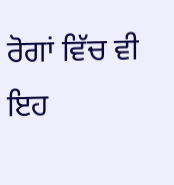ਰੋਗਾਂ ਵਿੱਚ ਵੀ ਇਹ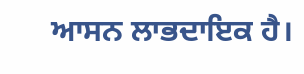ਆਸਨ ਲਾਭਦਾਇਕ ਹੈ।